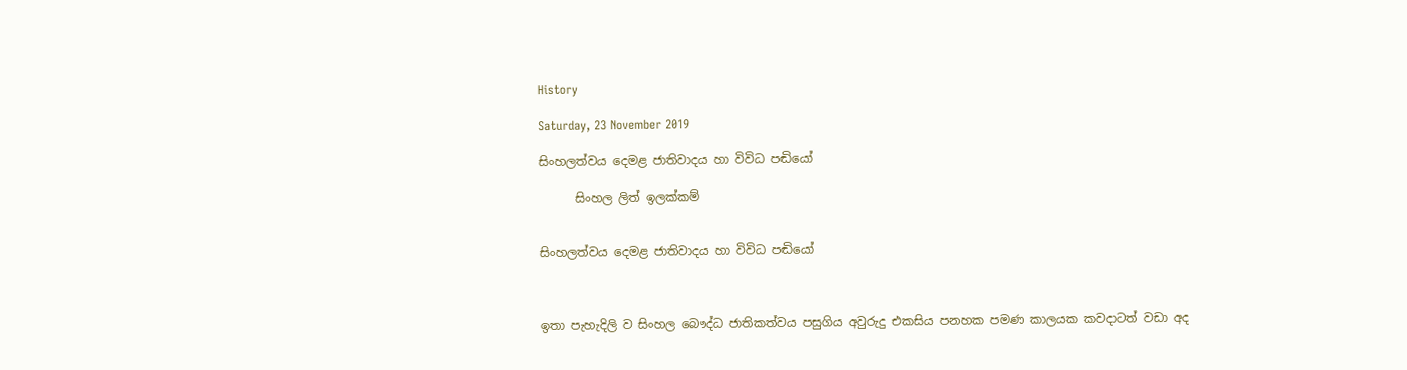History

Saturday, 23 November 2019

සිංහලත්වය දෙමළ ජාතිවාදය හා විවිධ පඬියෝ

      සිංහල ලිත් ඉලක්කම්


සිංහලත්වය දෙමළ ජාතිවාදය හා විවිධ පඬියෝ



ඉතා පැහැදිලි ව සිංහල බෞද්ධ ජාතිකත්වය පසුගිය අවුරුදු එකසිය පනහක පමණ කාලයක කවදාටත් වඩා අද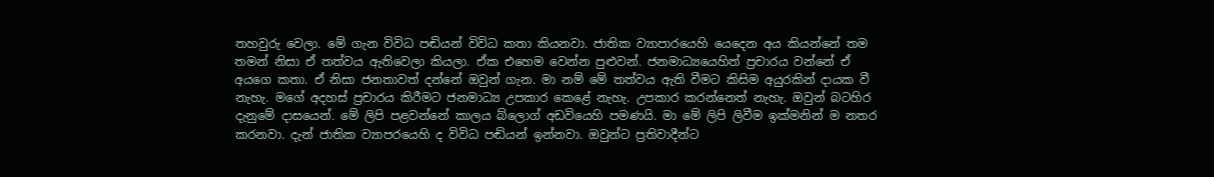තහවුරු වෙලා. මේ ගැන විවිධ පඬියන් විවිධ කතා කියනවා. ජාතික ව්‍යාපාරයෙහි යෙදෙන අය කියන්නේ තම තමන් නිසා ඒ තත්වය ඇතිවෙලා කියලා. ඒක එහෙම වෙන්න පුළුවන්. ජනමාධ්‍යයෙහිත් ප්‍රචාරය වන්නේ ඒ අයගෙ කතා. ඒ නිසා ජනතාවත් දන්නේ ඔවුන් ගැන. මා නම් මේ තත්වය ඇති වීමට කිසිම අයුරකින් දායක වී නැහැ. මගේ අදහස් ප්‍රචාරය කිරීමට ජනමාධ්‍ය උපකාර කෙළේ නැහැ. උපකාර කරන්නෙත් නැහැ. ඔවුන් බටහිර දැනුමේ දාසයෙන්. මේ ලිපි පළවන්නේ කාලය බ්ලොග් අඩවියෙහි පමණයි. මා මේ ලිපි ලිවීම ඉක්මනින් ම නතර කරනවා. දැන් ජාතික ව්‍යාපරයෙහි ද විවිධ පඬියන් ඉන්නවා. ඔවුන්ට ප්‍රතිවාදීන්ට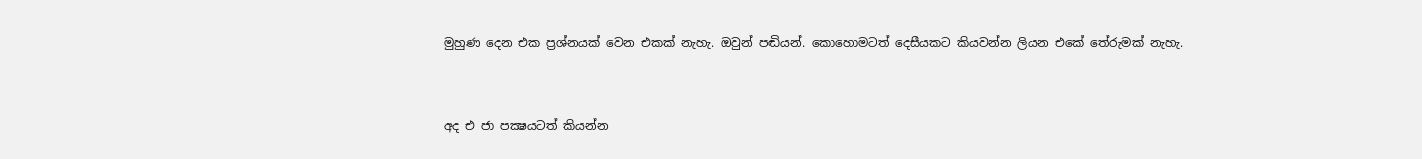මුහුණ දෙන එක ප්‍රශ්නයක් වෙන එකක් නැහැ. ඔවුන් පඬියන්. කොහොමටත් දෙසීයකට කියවන්න ලියන එකේ තේරුමක් නැහැ.


අද එ ජා පක්‍ෂයටත් කියන්න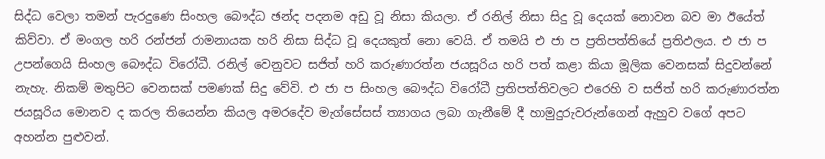සිද්ධ වෙලා තමන් පැරදුණෙ සිංහල බෞද්ධ ඡන්ද පදනම අඩු වූ නිසා කියලා. ඒ රනිල් නිසා සිදු වූ දෙයක් නොවන බව මා ඊයේත් කිව්වා. ඒ මංගල හරි රන්ජන් රාමනායක හරි නිසා සිද්ධ වූ දෙයකුත් නො වෙයි. ඒ තමයි එ ජා ප ප්‍රතිපත්තියේ ප්‍රතිඵලය. එ ජා ප උපන්ගෙයි සිංහල බෞද්ධ විරෝධී. රනිල් වෙනුවට සජිත් හරි කරුණාරත්න ජයසූරිය හරි පත් කළා කියා මූලික වෙනසක් සිදුවන්නේ නැහැ. නිකම් මතුපිට වෙනසක් පමණක් සිදු වේවි. එ ජා ප සිංහල බෞද්ධ විරෝධී ප්‍රතිපත්තිවලට එරෙහි ව සජිත් හරි කරුණාරත්න ජයසූරිය මොනව ද කරල තියෙන්න කියල අමරදේව මැග්සේසස් ත්‍යාගය ලබා ගැනීමේ දී හාමුදුරුවරුන්ගෙන් ඇහුව වගේ අපට අහන්න පුළුවන්.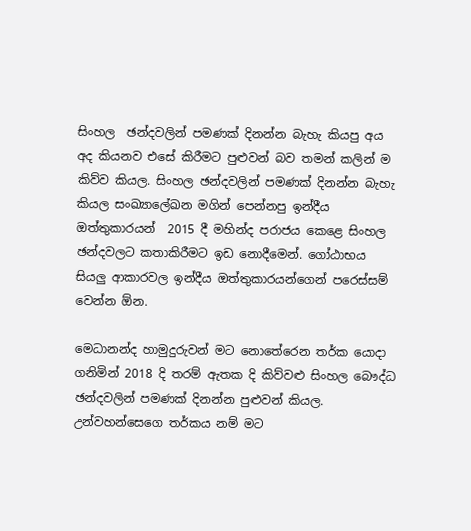සිංහල  ඡන්දවලින් පමණක් දිනන්න බැහැ කියපු අය අද කියනව එසේ කිරීමට පුළුවන් බව තමන් කලින් ම කිව්ව කියල. සිංහල ඡන්දවලින් පමණක් දිනන්න බැහැ කියල සංඛ්‍යාලේඛන මගින් පෙන්නපු ඉන්දීය ඔත්තුකාරයන්  2015 දී මහින්ද පරාජය කෙළෙ සිංහල ඡන්දවලට කතාකිරීමට ඉඩ නොදීමෙන්. ගෝඨාභය සියලු ආකාරවල ඉන්දීය ඔත්තුකාරයන්ගෙන් පරෙස්සම් වෙන්න ඕන.

මෙධානන්ද හාමුදුරුවන් මට නොතේරෙන තර්ක යොදා ගනිමින් 2018 දි තරම් ඇතක දි කිව්වළු සිංහල බෞද්ධ ඡන්දවලින් පමණක් දිනන්න පුළුවන් කියල. උන්වහන්සෙගෙ තර්කය නම් මට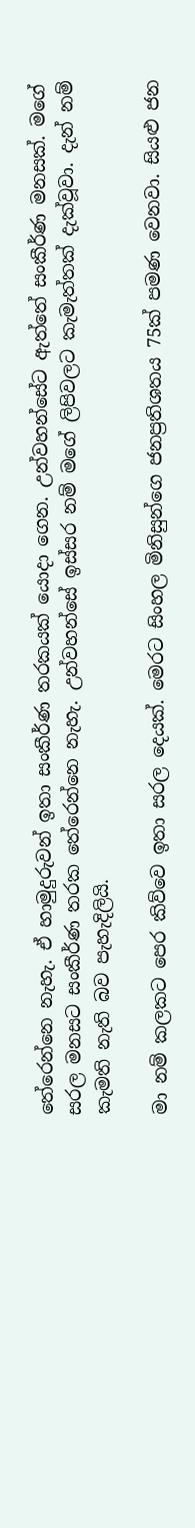තේරෙන්නෙ නැහැ. ඒ හාමුදුරුවන් ඉතා සංකීර්ණ තරකයක් යොදා ගෙන. උන්වහන්සේට ඇත්තේ සංකීර්ණ මනසක්. මගේ සරල මනසට සංකීර්ණ තරක තේරෙන්නෙ නැහැ. උන්වහන්සේ ඉස්සර නම් මගේ ලිපිවලට කැමැත්තක් දැක්වූවා. දැන් නම් කැමති නැති බව පැහැදිලියි.

මා නම් කලකට පෙර කිව්වෙ ඉතා සරල දෙයක්. මෙරට සිංහල මිනිසුන්ගෙ ජනප්‍රතිශතය 75ක් පමණ වෙනවා. සියළු ජන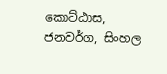කොට්ඨාස, ජනවර්ග, සිංහල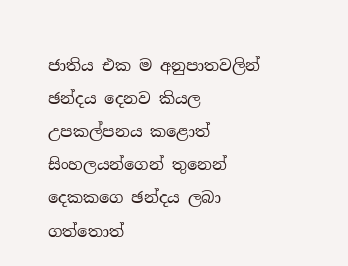ජාතිය එක ම අනුපාතවලින් ඡන්දය දෙනව කියල උපකල්පනය කළොත්   සිංහලයන්ගෙන් තුනෙන් දෙකකගෙ ඡන්දය ලබා ගත්තොත්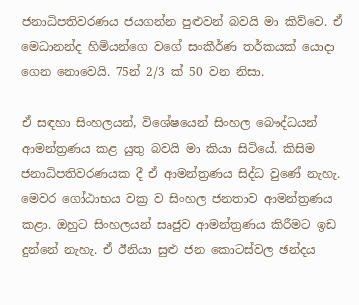ජනාධිපතිවරණය ජයගන්න පුළුවන් බවයි මා කිව්වෙ. ඒ මෙධානන්ද හිමියන්ගෙ වගේ සංකීර්ණ තර්කයක් යොදා ගෙන නොවෙයි. 75න් 2/3 ක් 50 වන නිසා.

ඒ සඳහා සිංහලයන්, විශේෂයෙන් සිංහල බෞද්ධයන් ආමන්ත්‍රණය කළ යුතු බවයි මා කියා සිටියේ. කිසිම ජනාධිපතිවරණයක දී ඒ ආමන්ත්‍රණය සිද්ධ වුණේ නැහැ. මෙවර ගෝඨාභය වක්‍ර ව සිංහල ජනතාව ආමන්ත්‍රණය කළා. ඔහුට සිංහලයන් සෘජුව ආමන්ත්‍රණය කිරීමට ඉඩ දුන්නේ නැහැ. ඒ ඊනියා සුළු ජන කොටස්වල ඡන්දය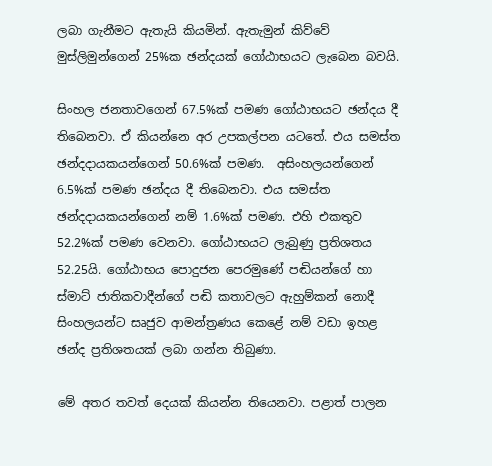ලබා ගැනීමට ඇතැයි කියමින්. ඇතැමුන් කිව්වේ මුස්ලිමුන්ගෙන් 25%ක ඡන්දයක් ගෝඨාභයට ලැබෙන බවයි.

සිංහල ජනතාවගෙන් 67.5%ක් පමණ ගෝඨාභයට ඡන්දය දී තිබෙනවා. ඒ කියන්නෙ අර උපකල්පන යටතේ. එය සමස්ත ඡන්දදායකයන්ගෙන් 50.6%ක් පමණ.  අසිංහලයන්ගෙන් 6.5%ක් පමණ ඡන්දය දී තිබෙනවා. එය සමස්ත ඡන්දදායකයන්ගෙන් නම් 1.6%ක් පමණ. එහි එකතුව 52.2%ක් පමණ වෙනවා. ගෝඨාභයට ලැබුණු ප්‍රතිශතය 52.25යි. ගෝඨාභය පොදුජන පෙරමුණේ පඬියන්ගේ හා ස්මාට් ජාතිකවාදීන්ගේ පඬි කතාවලට ඇහුම්කන් නොදී සිංහලයන්ට සෘජුව ආමන්ත්‍රණය කෙළේ නම් වඩා ඉහළ ඡන්ද ප්‍රතිශතයක් ලබා ගන්න තිබුණා.

මේ අතර තවත් දෙයක් කියන්න තියෙනවා. පළාත් පාලන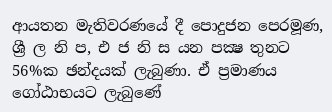ආයතන මැතිවරණයේ දී පොදුජන පෙරමූණ, ශ්‍රී ල නි ප, එ ජ නි ස යන පක්‍ෂ තුනට 56%ක ඡන්දයක් ලැබුණා. ඒ ප්‍රමාණය ගෝඨාභයට ලැබුණේ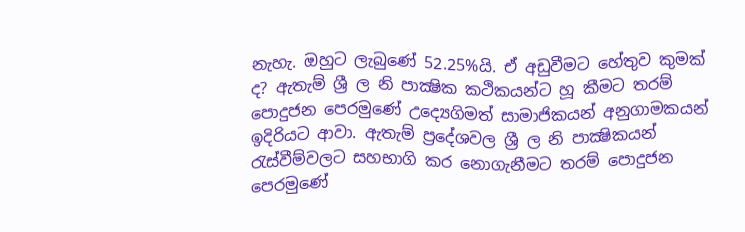නැහැ. ඔහුට ලැබුණේ 52.25%යි. ඒ අඩුවීමට හේතුව කුමක් ද? ඇතැම් ශ්‍රී ල නි පාක්‍ෂික කථිකයන්ට හූ කීමට තරම් පොදුජන පෙරමුණේ උද්‍යෙගිමත් සාමාජිකයන් අනුගාමකයන් ඉදිරියට ආවා. ඇතැම් ප්‍රදේශවල ශ්‍රී ල නි පාක්‍ෂිකයන් රැස්වීම්වලට සහභාගි කර නොගැනීමට තරම් පොදුජන පෙරමුණේ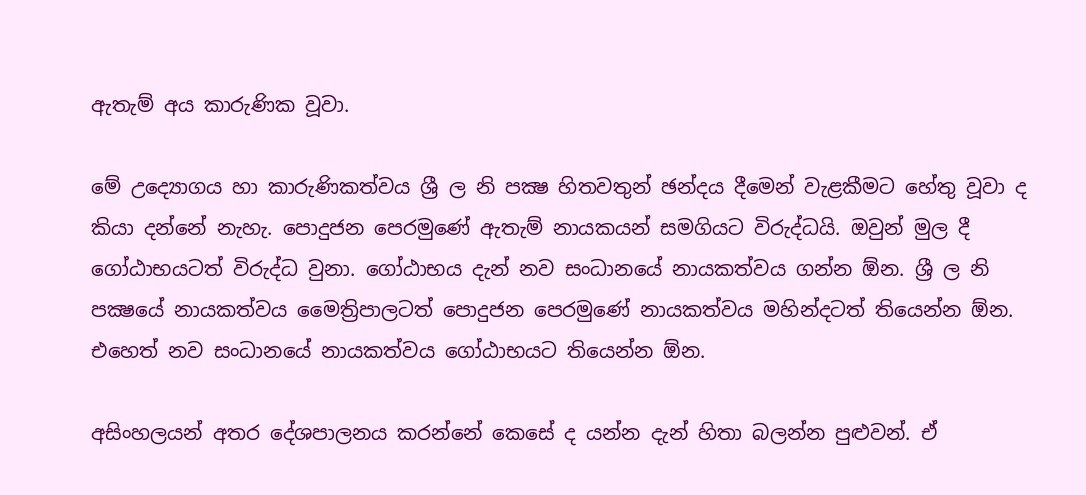ඇතැම් අය කාරුණික වූවා.

මේ උද්‍යොගය හා කාරුණිකත්වය ශ්‍රී ල නි පක්‍ෂ හිතවතුන් ඡන්දය දීමෙන් වැළකීමට හේතු වූවා ද කියා දන්නේ නැහැ. පොදුජන පෙරමුණේ ඇතැම් නායකයන් සමගියට විරුද්ධයි. ඔවුන් මුල දී ගෝඨාභයටත් විරුද්ධ වුනා. ගෝඨාභය දැන් නව සංධානයේ නායකත්වය ගන්න ඕන. ශ්‍රී ල නි පක්‍ෂයේ නායකත්වය මෛත්‍රිපාලටත් පොදුජන පෙරමුණේ නායකත්වය මහින්දටත් තියෙන්න ඕන. එහෙත් නව සංධානයේ නායකත්වය ගෝඨාභයට තියෙන්න ඕන.

අසිංහලයන් අතර දේශපාලනය කරන්නේ කෙසේ ද යන්න දැන් හිතා බලන්න පුළුවන්. ඒ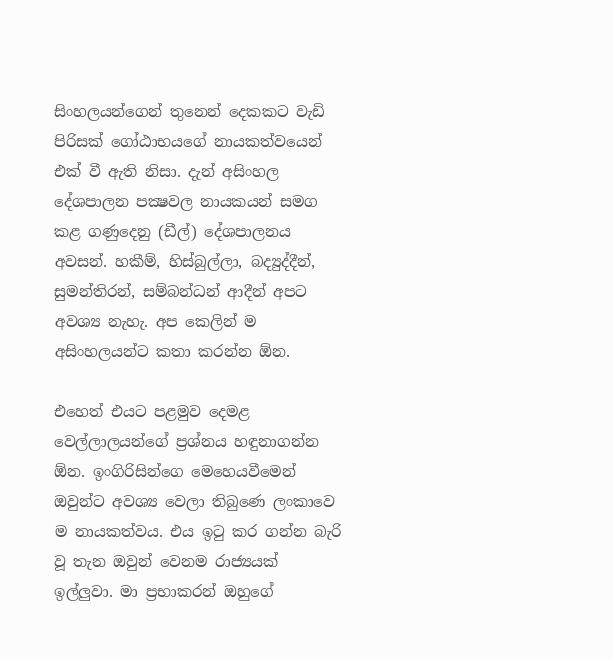සිංහලයන්ගෙන් තුනෙන් දෙකකට වැඩි පිරිසක් ගෝඨාභයගේ නායකත්වයෙන් එක් වී ඇති නිසා. දැන් අසිංහල දේශපාලන පක්‍ෂවල නායකයන් සමග කළ ගණුදෙනු (ඩීල්) දේශපාලනය අවසන්. හකීම්, හිස්බුල්ලා, බද්‍යුද්දීන්, සුමන්තිරන්, සම්බන්ධන් ආදීන් අපට අවශ්‍ය නැහැ. අප කෙලින් ම අසිංහලයන්ට කතා කරන්න ඕන.

එහෙත් එයට පළමුව දෙමළ වෙල්ලාලයන්ගේ ප්‍රශ්නය හඳුනාගන්න ඕන. ඉංගිරිසින්ගෙ මෙහෙයවීමෙන් ඔවුන්ට අවශ්‍ය වෙලා තිබුණෙ ලංකාවෙ ම නායකත්වය. එය ඉටු කර ගන්න බැරි වූ තැන ඔවුන් වෙනම රාජ්‍යයක් ඉල්ලුවා. මා ප්‍රභාකරන් ඔහුගේ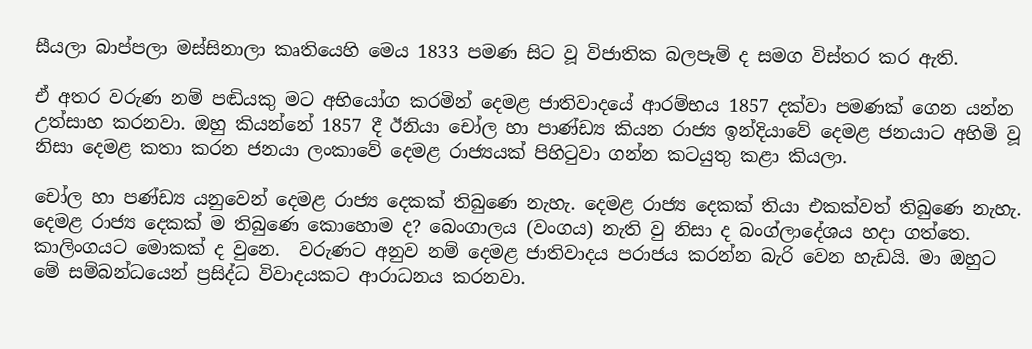සීයලා බාප්පලා මස්සිනාලා කෘතියෙහි මෙය 1833 පමණ සිට වූ විජාතික බලපෑම් ද සමග විස්තර කර ඇති.

ඒ අතර වරුණ නම් පඬියකු මට අභියෝග කරමින් දෙමළ ජාතිවාදයේ ආරම්භය 1857 දක්වා පමණක් ගෙන යන්න උත්සාහ කරනවා. ඔහු කියන්නේ 1857 දී ඊනියා චෝල හා පාණ්ඩ්‍ය කියන රාජ්‍ය ඉන්දියාවේ දෙමළ ජනයාට අහිමි වූ නිසා දෙමළ කතා කරන ජනයා ලංකාවේ දෙමළ රාජ්‍යයක් පිහිටුවා ගන්න කටයුතු කළා කියලා.

චෝල හා පණ්ඩ්‍ය යනුවෙන් දෙමළ රාජ්‍ය දෙකක් තිබුණෙ නැහැ. දෙමළ රාජ්‍ය දෙකක් තියා එකක්වත් තිබුණෙ නැහැ. දෙමළ රාජ්‍ය දෙකක් ම තිබුණෙ කොහොම ද? බෙංගාලය (වංගය) නැති වු නිසා ද බංග්ලාදේශය හදා ගත්තෙ. කාලිංගයට මොකක් ද වුනෙ.  වරුණට අනුව නම් දෙමළ ජාතිවාදය පරාජය කරන්න බැරි වෙන හැඩයි. මා ඔහුට මේ සම්බන්ධයෙන් ප්‍රසිද්ධ විවාදයකට ආරාධනය කරනවා.